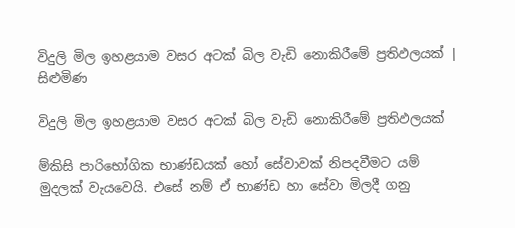විදුලි මිල ඉහළයාම වසර අටක් බිල වැඩි නොකිරීමේ ප්‍රතිඵලයක් | සිළුමිණ

විදුලි මිල ඉහළයාම වසර අටක් බිල වැඩි නොකිරීමේ ප්‍රතිඵලයක්

ම්කිසි පාරිභෝගික භාණ්ඩයක් හෝ සේවාවක් නිපදවීමට යම් මුදලක් වැයවෙයි. එසේ නම් ඒ භාණ්ඩ හා සේවා මිලදී ගනු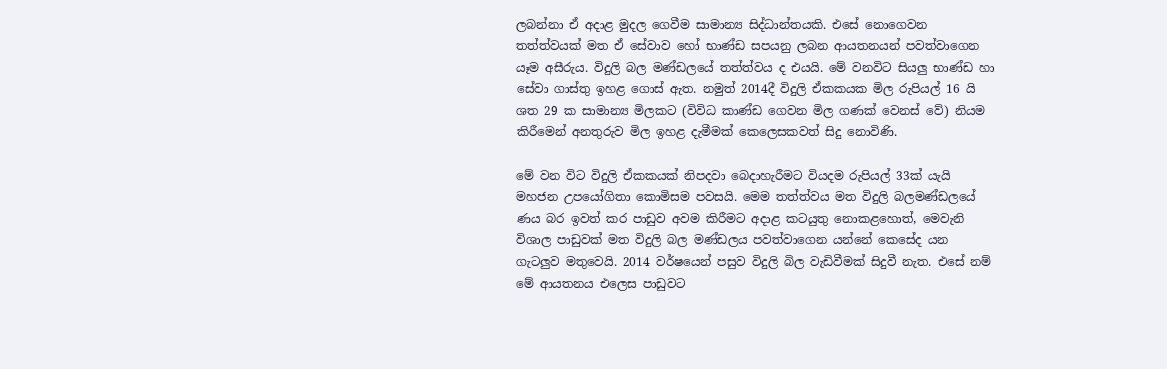ලබන්නා ඒ අදාළ මුදල ගෙවීම සාමාන්‍ය සිද්ධාන්තයකි. එසේ නොගෙවන තත්ත්වයක් මත ඒ සේවාව හෝ භාණ්ඩ සපයනු ලබන ආයතනයන් පවත්වාගෙන යෑම අසීරුය. විදුලි බල මණ්ඩලයේ තත්ත්වය ද එයයි. මේ වනවිට සියලු භාණ්ඩ හා සේවා ගාස්තු ඉහළ ගොස් ඇත. නමුත් 2014දී විදුලි ඒකකයක මිල රුපියල් 16 යි ශත 29 ක සාමාන්‍ය මිලකට (විවිධ කාණ්ඩ ගෙවන මිල ගණක් වෙනස් වේ) නියම කිරීමෙන් අනතුරුව මිල ඉහළ දැමීමක් කෙලෙසකවත් සිදු නොවිණි.

මේ වන විට විදුලි ඒකකයක් නිපදවා බෙදාහැරීමට වියදම රුපියල් 33ක් යැයි මහජන උපයෝගිතා කොමිසම පවසයි. මෙම තත්ත්වය මත විදුලි බලමණ්ඩලයේ ණය බර ඉවත් කර පාඩුව අවම කිරීමට අදාළ කටයුතු නොකළහොත්, මෙවැනි විශාල පාඩුවක් මත විදුලි බල මණ්ඩලය පවත්වාගෙන යන්නේ කෙසේද යන ගැටලුව මතුවෙයි. 2014 වර්ෂයෙන් පසුව විදුලි බිල වැඩිවීමක් සිදුවී නැත. එසේ නම් මේ ආයතනය එලෙස පාඩුවට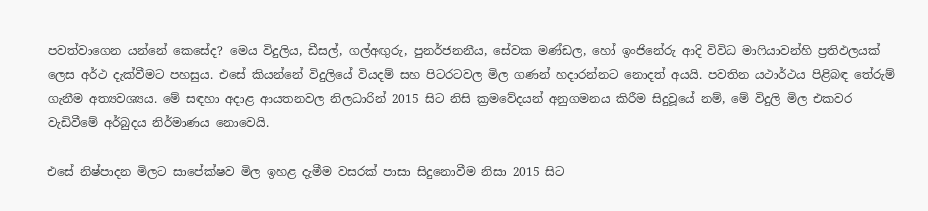පවත්වාගෙන යන්නේ කෙසේද? මෙය විදුලිය, ඩීසල්, ගල්අඟුරු, පුනර්ජනනීය, සේවක මණ්ඩල, හෝ ඉංජිනේරු ආදි විවිධ මාෆියාවන්හි ප්‍රතිඵලයක් ලෙස අර්ථ දැක්වීමට පහසුය. එසේ කියන්නේ විදුලියේ වියදම් සහ පිටරටවල මිල ගණන් හදාරන්නට නොදත් අයයි. පවතින යථාර්ථය පිළිබඳ තේරුම් ගැනීම අත්‍යවශ්‍යය. මේ සඳහා අදාළ ආයතනවල නිලධාරින් 2015 සිට නිසි ක්‍රමවේදයන් අනුගමනය කිරීම සිදුවූයේ නම්, මේ විදුලි මිල එකවර වැඩිවීමේ අර්බුදය නිර්මාණය නොවෙයි.

එසේ නිෂ්පාදන මිලට සාපේක්ෂව මිල ඉහළ දැමීම වසරක් පාසා සිදුනොවීම නිසා 2015 සිට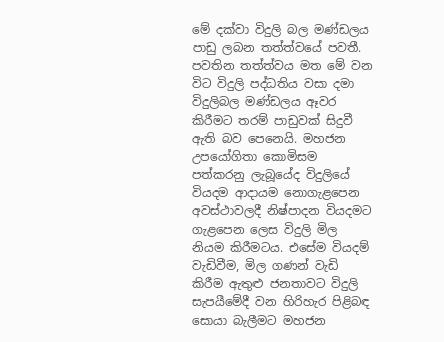මේ දක්වා විදුලි බල මණ්ඩලය පාඩු ලබන තත්ත්වයේ පවතී. පවතින තත්ත්වය මත මේ වන විට විදුලි පද්ධතිය වසා දමා විදුලිබල මණ්ඩලය ඈවර කිරීමට තරම් පාඩුවක් සිදුවී ඇති බව පෙනෙයි. මහජන උපයෝගිතා කොමිසම පත්කරනු ලැබූයේද විදුලියේ වියදම ආදායම නොගැළපෙන අවස්ථාවලදී නිෂ්පාදන වියදමට ගැළපෙන ලෙස විදුලි මිල නියම කිරීමටය. එසේම වියදම් වැඩිවීම, මිල ගණන් වැඩි කිරීම ඇතුළු ජනතාවට විදුලි සැපයීමේදී වන හිරිහැර පිළිබඳ සොයා බැලීමට මහජන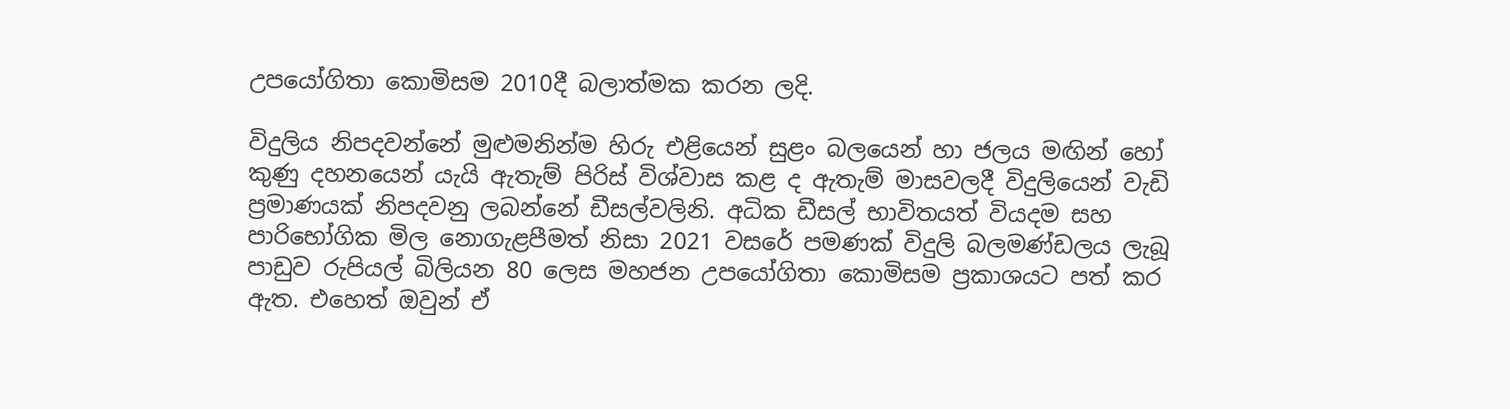උපයෝගිතා කොමිසම 2010දී බලාත්මක කරන ලදි.

විදුලිය නිපදවන්නේ මුළුමනින්ම හිරු එළියෙන් සුළං බලයෙන් හා ජලය මඟින් හෝ කුණු දහනයෙන් යැයි ඇතැම් පිරිස් විශ්වාස කළ ද ඇතැම් මාසවලදී විදුලියෙන් වැඩි ප්‍රමාණයක් නිපදවනු ලබන්නේ ඩීසල්වලිනි. අධික ඩීසල් භාවිතයත් වියදම සහ පාරිභෝගික මිල නොගැළපීමත් නිසා 2021 වසරේ පමණක් විදුලි බලමණ්ඩලය ලැබූ පාඩුව රුපියල් බිලියන 80 ලෙස මහජන උපයෝගිතා කොමිසම ප්‍රකාශයට පත් කර ඇත. එහෙත් ඔවුන් ඒ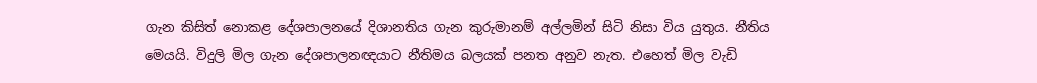ගැන කිසිත් නොකළ දේශපාලනයේ දිශානතිය ගැන කුරුමානම් අල්ලමින් සිටි නිසා විය යුතුය. නීතිය මෙයයි. විදුලි මිල ගැන දේශපාලනඥයාට නීතිමය බලයක් පනත අනුව නැත. එහෙත් මිල වැඩි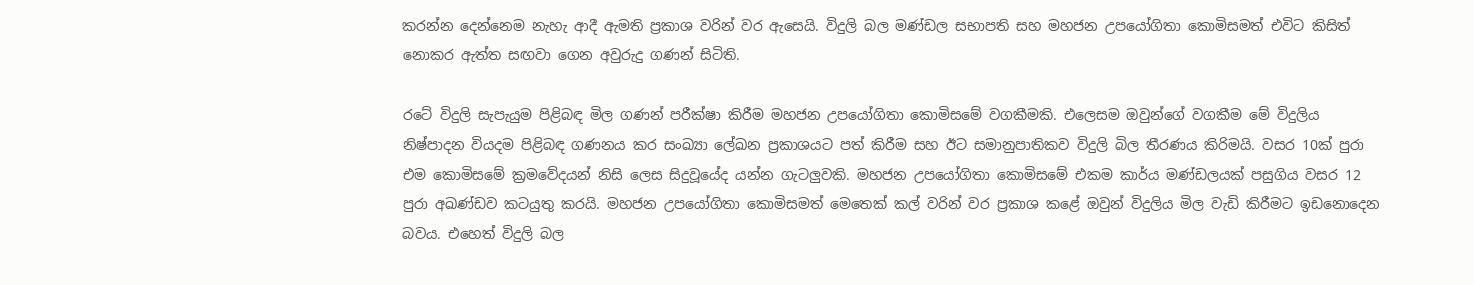කරන්න දෙන්නෙම නැහැ ආදී ඇමති ප්‍රකාශ වරින් වර ඇසෙයි. විදුලි බල මණ්ඩල සභාපති සහ මහජන උපයෝගිතා කොමිසමත් එවිට කිසිත් නොකර ඇත්ත සඟවා ගෙන අවුරුදු ගණන් සිටිති.

රටේ විදුලි සැපැයුම පිළිබඳ මිල ගණන් පරීක්ෂා කිරීම මහජන උපයෝගිතා කොමිසමේ වගකීමකි. එලෙසම ඔවුන්ගේ වගකීම මේ විදුලිය නිෂ්පාදන වියදම පිළිබඳ ගණනය කර සංඛ්‍යා ලේඛන ප්‍රකාශයට පත් කිරීම සහ ඊට සමානුපාතිකව විදුලි බිල තීරණය කිරිමයි. වසර 10ක් පුරා එම කොමිසමේ ක්‍රමවේදයන් නිසි ලෙස සිදුවූයේද යන්න ගැටලුවකි. මහජන උපයෝගිතා කොමිසමේ එකම කාර්ය මණ්ඩලයක් පසුගිය වසර 12 පුරා අඛණ්ඩව කටයුතු කරයි. මහජන උපයෝගිතා කොමිසමත් මෙතෙක් කල් වරින් වර ප්‍රකාශ කළේ ඔවුන් විදුලිය මිල වැඩි කිරීමට ඉඩනොදෙන බවය. එහෙත් විදුලි බල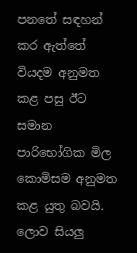පනතේ සඳහන් කර ඇත්තේ වියදම අනුමත කළ පසු ඊට සමාන පාරිභෝගික මිල කොමිසම අනුමත කළ යුතු බවයි. ලොව සියලු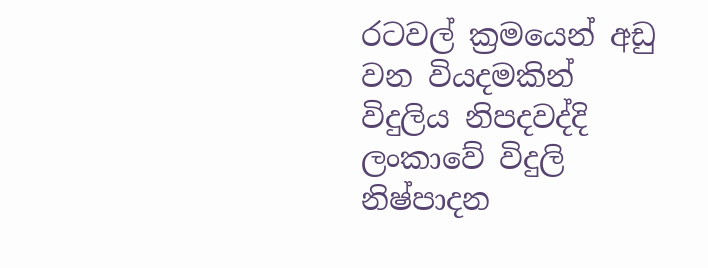රටවල් ක්‍රමයෙන් අඩු වන වියදමකින් විදුලිය නිපදවද්දි ලංකාවේ විදුලි නිෂ්පාදන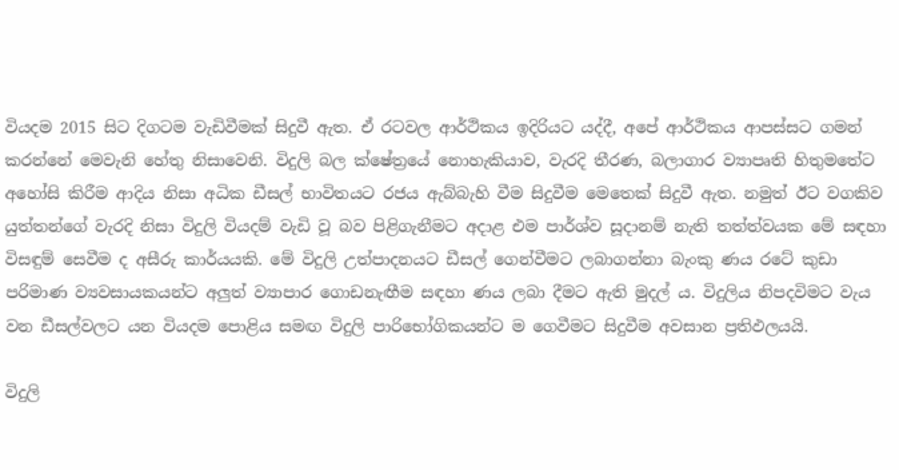වියදම 2015 සිට දිගටම වැඩිවීමක් සිදුවී ඇත. ඒ රටවල ආර්ථිකය ඉදිරියට යද්දී, අපේ ආර්ථිකය ආපස්සට ගමන් කරන්නේ මෙවැනි හේතු නිසාවෙනි. විදුලි බල ක්ෂේත්‍රයේ නොහැකියාව, වැරදි තීරණ, බලාගාර ව්‍යාපෘති හිතුමතේට අහෝසි කිරීම ආදිය නිසා අධික ඩීසල් භාවිතයට රජය ඇබ්බැහි වීම සිදුවීම මෙතෙක් සිදුවී ඇත. නමුත් ඊට වගකිව යුත්තන්ගේ වැරදි නිසා විදුලි වියදම් වැඩි වූ බව පිළිගැනීමට අදාළ එම පාර්ශ්ව සූදානම් නැති තත්ත්වයක මේ සඳහා විසඳුම් සෙවීම ද අසීරු කාර්යයකි. මේ විදුලි උත්පාදනයට ඩීසල් ගෙන්වීමට ලබාගන්නා බැංකු ණය රටේ කුඩා පරිමාණ ව්‍යවසායකයන්ට අලුත් ව්‍යාපාර ගොඩනැඟීම සඳහා ණය ලබා දීමට ඇති මුදල් ය. විදුලිය නිපදවිමට වැය වන ඩීසල්වලට යන වියදම පොළිය සමඟ විදුලි පාරිභෝගිකයන්ට ම ගෙවීමට සිදුවීම අවසාන ප්‍රතිඵලයයි.

විදුලි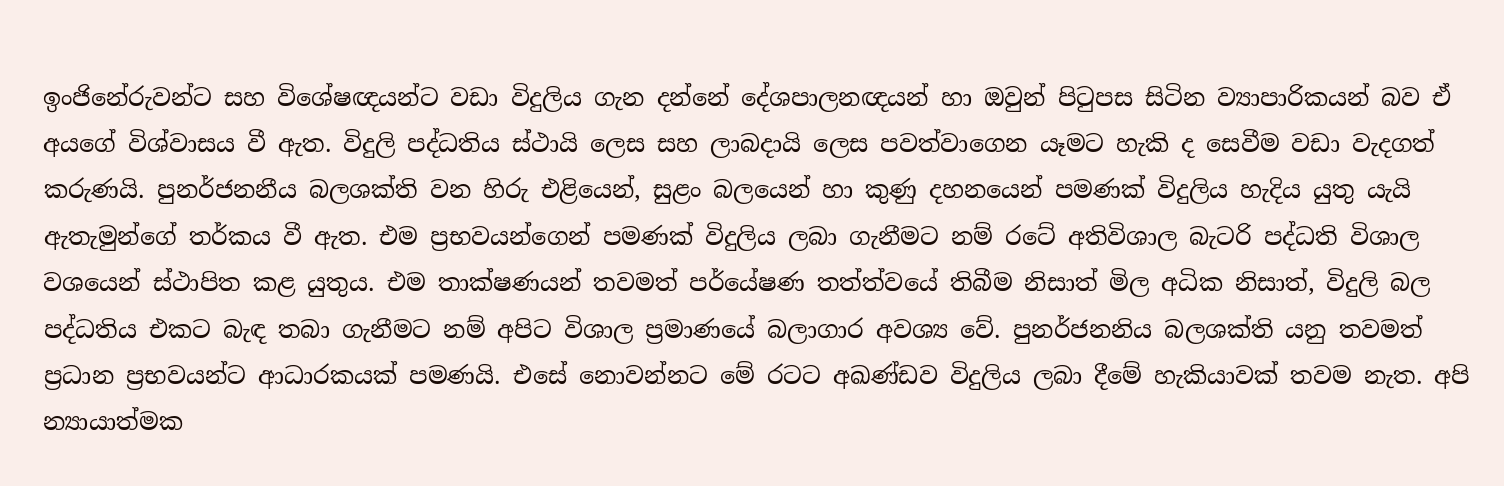ඉංජිනේරුවන්ට සහ විශේෂඥයන්ට වඩා විදුලිය ගැන දන්නේ දේශපාලනඥයන් හා ඔවුන් පිටුපස සිටින ව්‍යාපාරිකයන් බව ඒ අයගේ විශ්වාසය වී ඇත. විදුලි පද්ධතිය ස්ථායි ලෙස සහ ලාබදායි ලෙස පවත්වාගෙන යෑමට හැකි ද සෙවීම වඩා වැදගත් කරුණයි. පුනර්ජනනීය බලශක්ති වන හිරු එළියෙන්, සුළං බලයෙන් හා කුණු දහනයෙන් පමණක් විදුලිය හැදිය යුතු යැයි ඇතැමුන්ගේ තර්කය වී ඇත. එම ප්‍රභවයන්ගෙන් පමණක් විදුලිය ලබා ගැනීමට නම් රටේ අතිවිශාල බැටරි පද්ධති විශාල වශයෙන් ස්ථාපිත කළ යුතුය. එම තාක්ෂණයන් තවමත් පර්යේෂණ තත්ත්වයේ තිබීම නිසාත් මිල අධික නිසාත්, විදුලි බල පද්ධතිය එකට බැඳ තබා ගැනීමට නම් අපිට විශාල ප්‍රමාණයේ බලාගාර අවශ්‍ය වේ. පුනර්ජනනිය බලශක්ති යනු තවමත් ප්‍රධාන ප්‍රභවයන්ට ආධාරකයක් පමණයි. එසේ නොවන්නට මේ රටට අඛණ්ඩව විදුලිය ලබා දීමේ හැකියාවක් තවම නැත. අපි න්‍යායාත්මක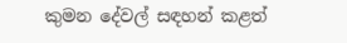කුමන දේවල් සඳහන් කළත්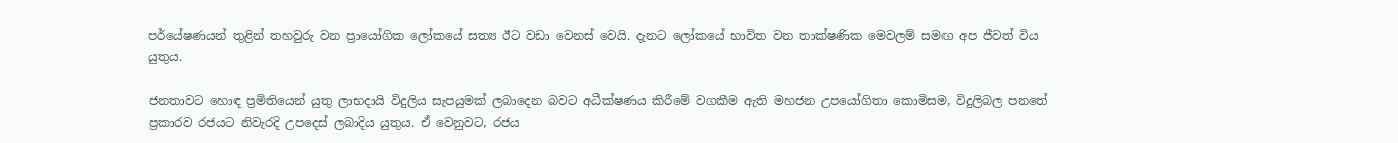පර්යේෂණයන් තුළින් තහවුරු වන ප්‍රායෝගික ලෝකයේ සත්‍ය ඊට වඩා වෙනස් වෙයි. දැනට ලෝකයේ භාවිත වන තාක්ෂණික මෙවලම් සමඟ අප ජීවත් විය යුතුය.

ජනතාවට හොඳ ප්‍රමිතියෙන් යුතු ලාභදායි විදුලිය සැපයුමක් ලබාදෙන බවට අධීක්ෂණය කිරීමේ වගකීම ඇති මහජන උපයෝගිතා කොමිසම, විදුලිබල පනතේ ප්‍රකාරව රජයට නිවැරදි උපදෙස් ලබාදිය යුතුය. ඒ වෙනුවට, රජය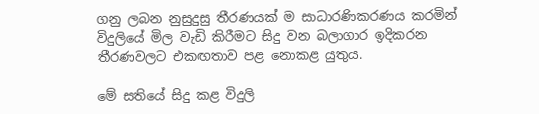ගනු ලබන නුසුදුසු තීරණයක් ම සාධාරණිකරණය කරමින් විදුලියේ මිල වැඩි කිරීමට සිදු වන බලාගාර ඉදිකරන තීරණවලට එකඟතාව පළ නොකළ යුතුය.

මේ සතියේ සිදු කළ විදුලි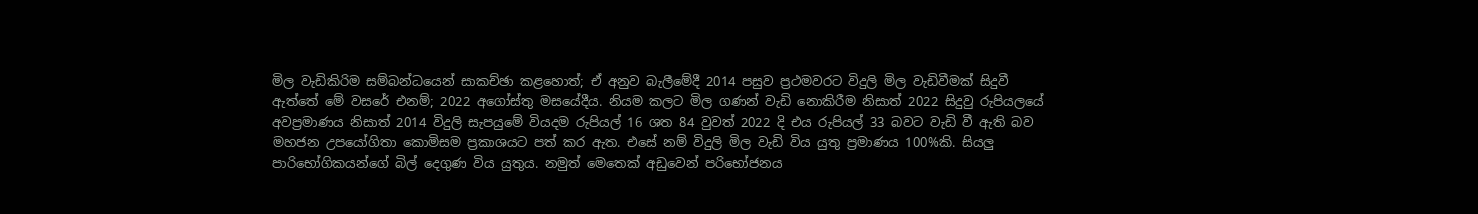මිල වැඩිකිරිම සම්බන්ධයෙන් සාකච්ඡා කළහොත්; ඒ අනුව බැලීමේදී 2014 පසුව ප්‍රථමවරට විදුලි මිල වැඩිවීමක් සිදුවී ඇත්තේ මේ වසරේ එනම්; 2022 අගෝස්තු මසයේදීය. නියම කලට මිල ගණන් වැඩි නොකිරීම නිසාත් 2022 සිදුවු රුපියලයේ අවප්‍රමාණය නිසාත් 2014 විදුලි සැපයුමේ වියදම රුපියල් 16 ශත 84 වුවත් 2022 දි එය රුපියල් 33 බවට වැඩි වී ඇති බව මහජන උපයෝගිතා කොමිසම ප්‍රකාශයට පත් කර ඇත. එසේ නම් විදුලි මිල වැඩි විය යුතු ප්‍රමාණය 100%කි. සියලු පාරිභෝගිකයන්ගේ බිල් දෙගුණ විය යුතුය. නමුත් මෙතෙක් අඩුවෙන් පරිභෝජනය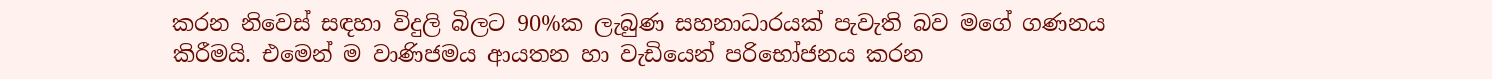කරන නිවෙස් සඳහා විදුලි බිලට 90%ක ලැබුණ සහනාධාරයක් පැවැති බව මගේ ගණනය කිරීමයි. එමෙන් ම වාණිජමය ආයතන හා වැඩියෙන් පරිභෝජනය කරන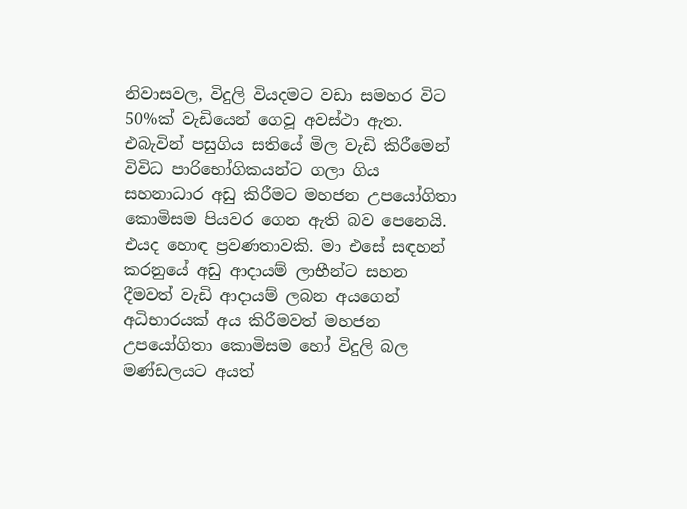නිවාසවල, විදුලි වියදමට වඩා සමහර විට 50%ක් වැඩියෙන් ගෙවූ අවස්ථා ඇත. එබැවින් පසුගිය සතියේ මිල වැඩි කිරීමෙන් විවිධ පාරිභෝගිකයන්ට ගලා ගිය සහනාධාර අඩු කිරීමට මහජන උපයෝගිතා කොමිසම පියවර ගෙන ඇති බව පෙනෙයි. එයද හොඳ ප්‍රවණතාවකි. මා එසේ සඳහන් කරනුයේ අඩු ආදායම් ලාභීන්ට සහන දීමවත් වැඩි ආදායම් ලබන අයගෙන් අධිභාරයක් අය කිරීමවත් මහජන උපයෝගිතා කොමිසම හෝ විදුලි බල මණ්ඩලයට අයත්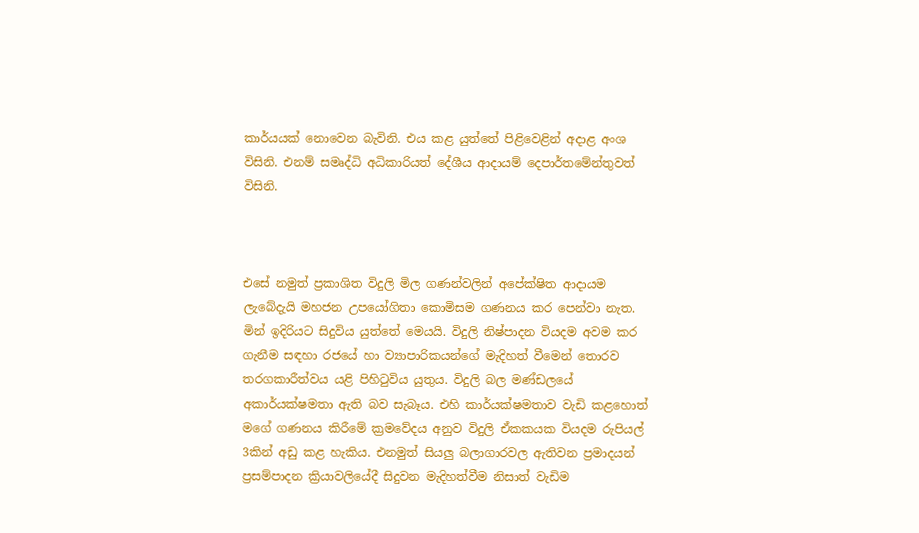කාර්යයක් නොවෙන බැවිනි. එය කළ යුත්තේ පිළිවෙළින් අදාළ අංශ විසිනි. එනම් සමෘද්ධි අධිකාරියත් දේශීය ආදායම් දෙපාර්තමේන්තුවත් විසිනි.



එසේ නමුත් ප්‍රකාශිත විදුලි මිල ගණන්වලින් අපේක්ෂිත ආදායම ලැබේදැයි මහජන උපයෝගිතා කොමිසම ගණනය කර පෙන්වා නැත. මින් ඉදිරියට සිදුවිය යුත්තේ මෙයයි. විදුලි නිෂ්පාදන වියදම අවම කර ගැනීම සඳහා රජයේ හා ව්‍යාපාරිකයන්ගේ මැදිහත් වීමෙන් තොරව තරගකාරීත්වය යළි පිහිටුවිය යුතුය. විදුලි බල මණ්ඩලයේ අකාර්යක්ෂමතා ඇති බව සැබෑය. එහි කාර්යක්ෂමතාව වැඩි කළහොත් මගේ ගණනය කිරීමේ ක්‍රමවේදය අනුව විදුලි ඒකකයක වියදම රුපියල් 3කින් අඩු කළ හැකිය. එනමුත් සියලු බලාගාරවල ඇතිවන ප්‍රමාදයන් ප්‍රසම්පාදන ක්‍රියාවලියේදී සිදුවන මැදිහත්වීම නිසාත් වැඩිම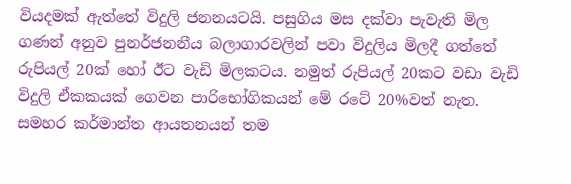වියදමක් ඇත්තේ විදුලි ජනනයටයි. පසුගිය මස දක්වා පැවැති මිල ගණන් අනුව පුනර්ජනනීය බලාගාරවලින් පවා විදුලිය මිලදී ගත්තේ රුපියල් 20ක් හෝ ඊට වැඩි මිලකටය. නමුත් රුපියල් 20කට වඩා වැඩි විදුලි ඒකකයක් ගෙවන පාරිභෝගිකයන් මේ රටේ 20%වත් නැත. සමහර කර්මාන්ත ආයතනයන් තම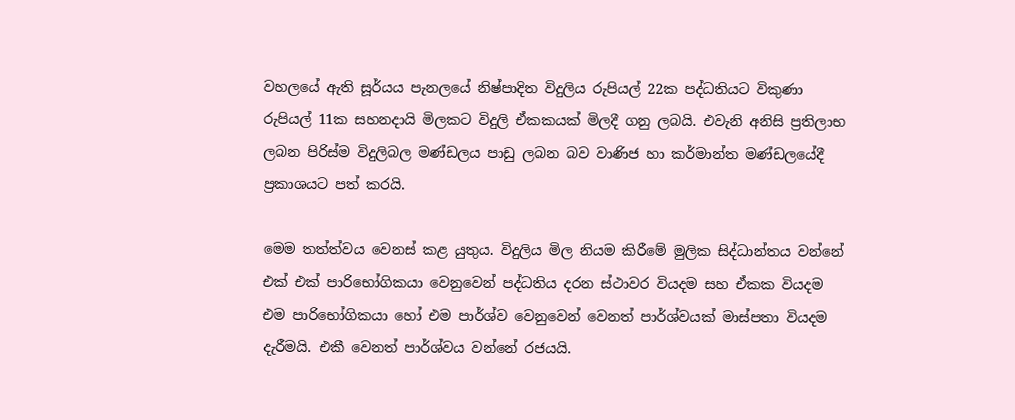වහලයේ ඇති සූර්යය පැනලයේ නිෂ්පාදිත විදුලිය රුපියල් 22ක පද්ධතියට විකුණා රුපියල් 11ක සහනදායි මිලකට විදුලි ඒකකයක් මිලදී ගනු ලබයි. එවැනි අනිසි ප්‍රතිලාභ ලබන පිරිස්ම විදුලිබල මණ්ඩලය පාඩු ලබන බව වාණිජ හා කර්මාන්ත මණ්ඩලයේදී ප්‍රකාශයට පත් කරයි.

මෙම තත්ත්වය වෙනස් කළ යුතුය. විදුලිය මිල නියම කිරීමේ මුලික සිද්ධාන්තය වන්නේ එක් එක් පාරිභෝගිකයා වෙනුවෙන් පද්ධතිය දරන ස්ථාවර වියදම සහ ඒකක වියදම එම පාරිභෝගිකයා හෝ එම පාර්ශ්ව වෙනුවෙන් වෙනත් පාර්ශ්වයක් මාස්පතා වියදම දැරීමයි. එකී වෙනත් පාර්ශ්වය වන්නේ රජයයි.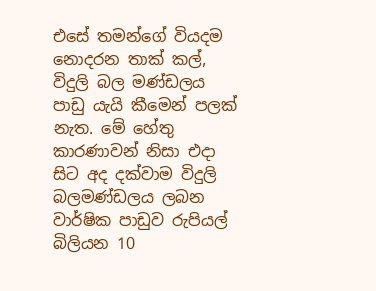එසේ තමන්ගේ වියදම නොදරන තාක් කල්, විදුලි බල මණ්ඩලය පාඩු යැයි කීමෙන් පලක් නැත. මේ හේතු කාරණාවන් නිසා එදා සිට අද දක්වාම විදුලි බලමණ්ඩලය ලබන වාර්ෂික පාඩුව රුපියල් බිලියන 10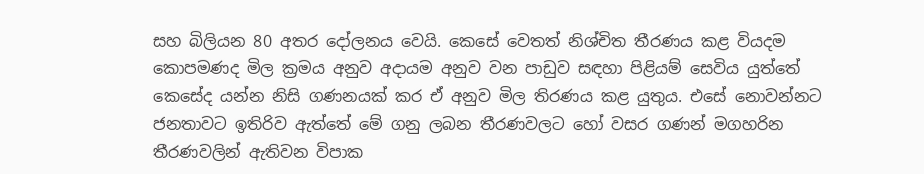සහ බිලියන 80 අතර දෝලනය වෙයි. කෙසේ වෙතත් නිශ්චිත තීරණය කළ වියදම කොපමණද මිල ක්‍රමය අනුව අදායම අනුව වන පාඩුව සඳහා පිළියම් සෙවිය යුත්තේ කෙසේද යන්න නිසි ගණනයක් කර ඒ අනුව මිල තිරණය කළ යුතුය. එසේ නොවන්නට ජනතාවට ඉතිරිව ඇත්තේ මේ ගනු ලබන තීරණවලට හෝ වසර ගණන් මගහරින තීරණවලින් ඇතිවන විපාක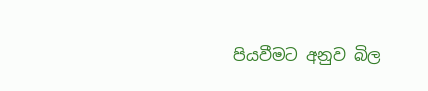පියවීමට අනුව බිල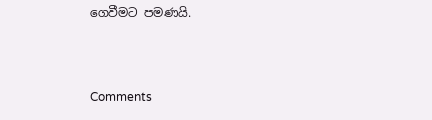ගෙවීමට පමණයි.



Comments